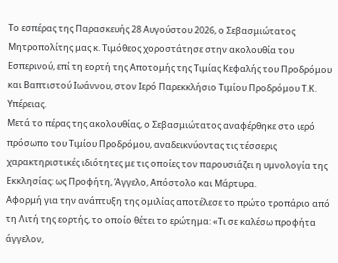Το εσπέρας της Παρασκευής 28 Αυγούστου 2026, ο Σεβασμιώτατος Μητροπολίτης μας κ. Τιμόθεος χοροστάτησε στην ακολουθία του Εσπερινού, επί τη εορτή της Αποτομής της Τιμίας Κεφαλής του Προδρόμου και Βαπτιστού Ιωάννου, στον Ιερό Παρεκκλήσιο Τιμίου Προδρόμου Τ.Κ. Υπέρειας.
Μετά το πέρας της ακολουθίας, ο Σεβασμιώτατος αναφέρθηκε στο ιερό πρόσωπο του Τιμίου Προδρόμου, αναδεικνύοντας τις τέσσερις χαρακτηριστικές ιδιότητες με τις οποίες τον παρουσιάζει η υμνολογία της Εκκλησίας: ως Προφήτη, Άγγελο, Απόστολο και Μάρτυρα.
Αφορμή για την ανάπτυξη της ομιλίας αποτέλεσε το πρώτο τροπάριο από τη Λιτή της εορτής, το οποίο θέτει το ερώτημα: «Τι σε καλέσω προφήτα άγγελον,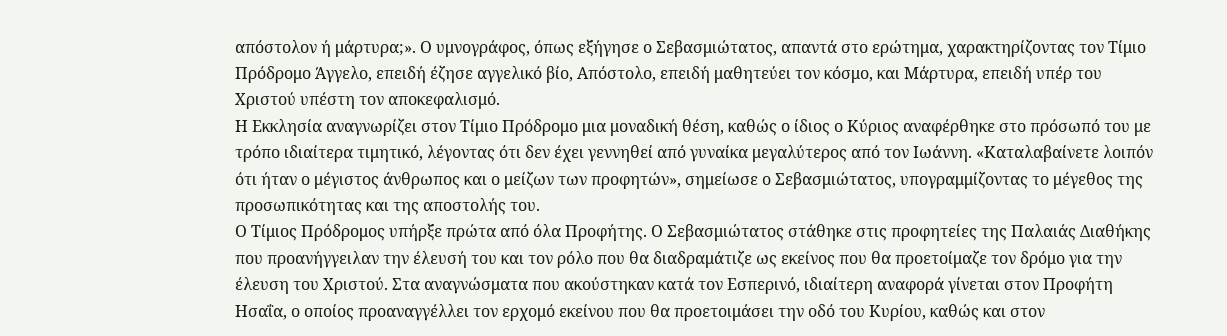απόστολον ή μάρτυρα;». Ο υμνογράφος, όπως εξήγησε ο Σεβασμιώτατος, απαντά στο ερώτημα, χαρακτηρίζοντας τον Τίμιο Πρόδρομο Άγγελο, επειδή έζησε αγγελικό βίο, Απόστολο, επειδή μαθητεύει τον κόσμο, και Μάρτυρα, επειδή υπέρ του Χριστού υπέστη τον αποκεφαλισμό.
Η Εκκλησία αναγνωρίζει στον Τίμιο Πρόδρομο μια μοναδική θέση, καθώς ο ίδιος ο Κύριος αναφέρθηκε στο πρόσωπό του με τρόπο ιδιαίτερα τιμητικό, λέγοντας ότι δεν έχει γεννηθεί από γυναίκα μεγαλύτερος από τον Ιωάννη. «Καταλαβαίνετε λοιπόν ότι ήταν ο μέγιστος άνθρωπος και ο μείζων των προφητών», σημείωσε ο Σεβασμιώτατος, υπογραμμίζοντας το μέγεθος της προσωπικότητας και της αποστολής του.
Ο Τίμιος Πρόδρομος υπήρξε πρώτα από όλα Προφήτης. Ο Σεβασμιώτατος στάθηκε στις προφητείες της Παλαιάς Διαθήκης που προανήγγειλαν την έλευσή του και τον ρόλο που θα διαδραμάτιζε ως εκείνος που θα προετοίμαζε τον δρόμο για την έλευση του Χριστού. Στα αναγνώσματα που ακούστηκαν κατά τον Εσπερινό, ιδιαίτερη αναφορά γίνεται στον Προφήτη Ησαΐα, ο οποίος προαναγγέλλει τον ερχομό εκείνου που θα προετοιμάσει την οδό του Κυρίου, καθώς και στον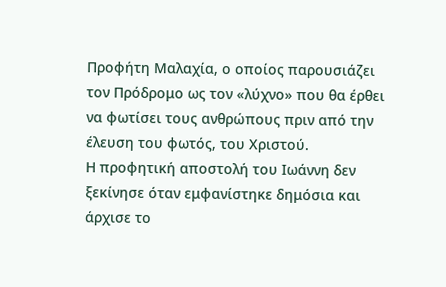Προφήτη Μαλαχία, ο οποίος παρουσιάζει τον Πρόδρομο ως τον «λύχνο» που θα έρθει να φωτίσει τους ανθρώπους πριν από την έλευση του φωτός, του Χριστού.
Η προφητική αποστολή του Ιωάννη δεν ξεκίνησε όταν εμφανίστηκε δημόσια και άρχισε το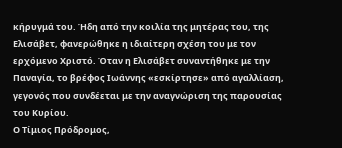κήρυγμά του. Ήδη από την κοιλία της μητέρας του, της Ελισάβετ, φανερώθηκε η ιδιαίτερη σχέση του με τον ερχόμενο Χριστό. Όταν η Ελισάβετ συναντήθηκε με την Παναγία, το βρέφος Ιωάννης «εσκίρτησε» από αγαλλίαση, γεγονός που συνδέεται με την αναγνώριση της παρουσίας του Κυρίου.
Ο Τίμιος Πρόδρομος,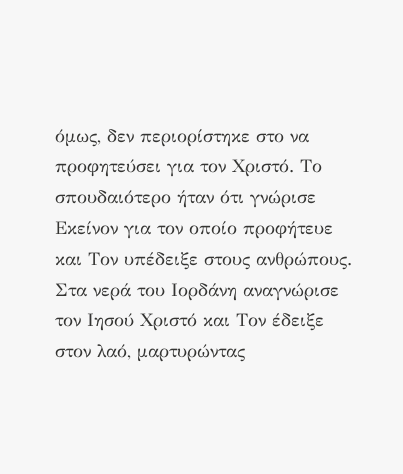όμως, δεν περιορίστηκε στο να προφητεύσει για τον Χριστό. Το σπουδαιότερο ήταν ότι γνώρισε Εκείνον για τον οποίο προφήτευε και Τον υπέδειξε στους ανθρώπους. Στα νερά του Ιορδάνη αναγνώρισε τον Ιησού Χριστό και Τον έδειξε στον λαό, μαρτυρώντας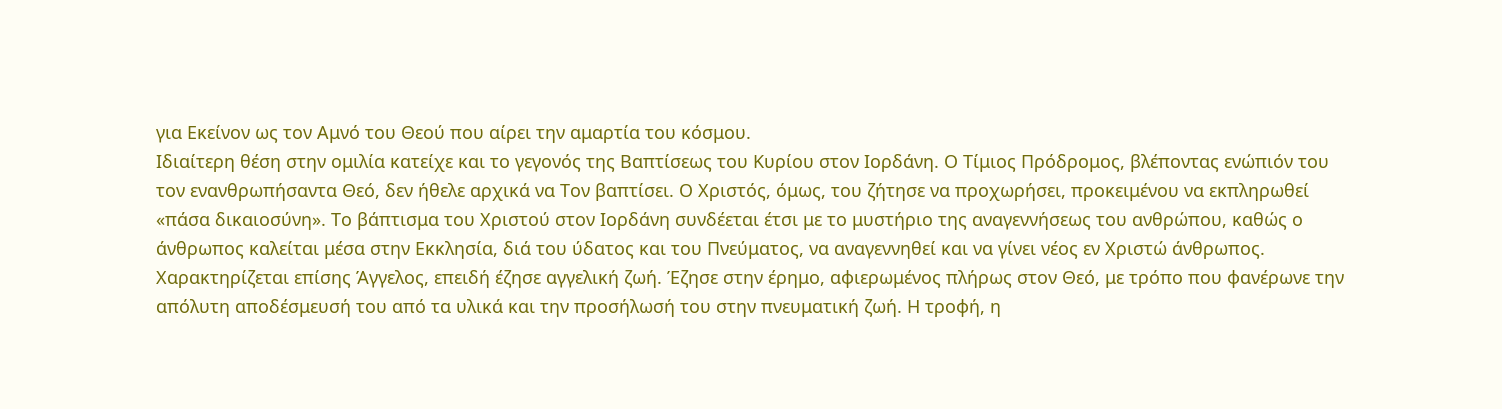για Εκείνον ως τον Αμνό του Θεού που αίρει την αμαρτία του κόσμου.
Ιδιαίτερη θέση στην ομιλία κατείχε και το γεγονός της Βαπτίσεως του Κυρίου στον Ιορδάνη. Ο Τίμιος Πρόδρομος, βλέποντας ενώπιόν του τον ενανθρωπήσαντα Θεό, δεν ήθελε αρχικά να Τον βαπτίσει. Ο Χριστός, όμως, του ζήτησε να προχωρήσει, προκειμένου να εκπληρωθεί «πάσα δικαιοσύνη». Το βάπτισμα του Χριστού στον Ιορδάνη συνδέεται έτσι με το μυστήριο της αναγεννήσεως του ανθρώπου, καθώς ο άνθρωπος καλείται μέσα στην Εκκλησία, διά του ύδατος και του Πνεύματος, να αναγεννηθεί και να γίνει νέος εν Χριστώ άνθρωπος.
Χαρακτηρίζεται επίσης Άγγελος, επειδή έζησε αγγελική ζωή. Έζησε στην έρημο, αφιερωμένος πλήρως στον Θεό, με τρόπο που φανέρωνε την απόλυτη αποδέσμευσή του από τα υλικά και την προσήλωσή του στην πνευματική ζωή. Η τροφή, η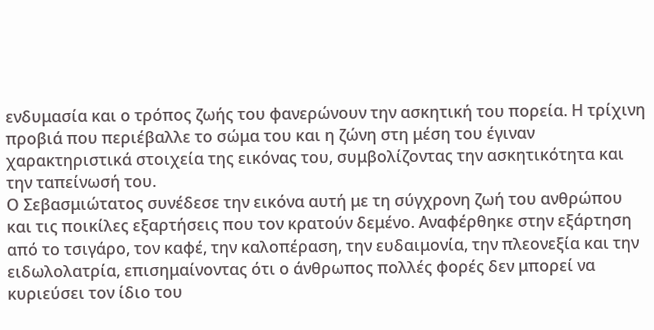ενδυμασία και ο τρόπος ζωής του φανερώνουν την ασκητική του πορεία. Η τρίχινη προβιά που περιέβαλλε το σώμα του και η ζώνη στη μέση του έγιναν χαρακτηριστικά στοιχεία της εικόνας του, συμβολίζοντας την ασκητικότητα και την ταπείνωσή του.
Ο Σεβασμιώτατος συνέδεσε την εικόνα αυτή με τη σύγχρονη ζωή του ανθρώπου και τις ποικίλες εξαρτήσεις που τον κρατούν δεμένο. Αναφέρθηκε στην εξάρτηση από το τσιγάρο, τον καφέ, την καλοπέραση, την ευδαιμονία, την πλεονεξία και την ειδωλολατρία, επισημαίνοντας ότι ο άνθρωπος πολλές φορές δεν μπορεί να κυριεύσει τον ίδιο του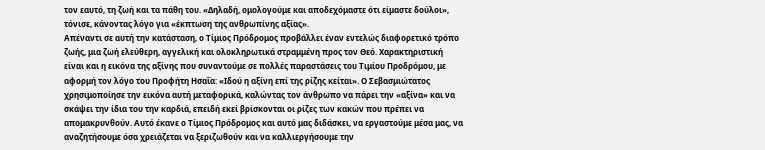τον εαυτό, τη ζωή και τα πάθη του. «Δηλαδή, ομολογούμε και αποδεχόμαστε ότι είμαστε δούλοι», τόνισε, κάνοντας λόγο για «έκπτωση της ανθρωπίνης αξίας».
Απέναντι σε αυτή την κατάσταση, ο Τίμιος Πρόδρομος προβάλλει έναν εντελώς διαφορετικό τρόπο ζωής, μια ζωή ελεύθερη, αγγελική και ολοκληρωτικά στραμμένη προς τον Θεό. Χαρακτηριστική είναι και η εικόνα της αξίνης που συναντούμε σε πολλές παραστάσεις του Τιμίου Προδρόμου, με αφορμή τον λόγο του Προφήτη Ησαΐα: «Ιδού η αξίνη επί της ρίζης κείται». Ο Σεβασμιώτατος χρησιμοποίησε την εικόνα αυτή μεταφορικά, καλώντας τον άνθρωπο να πάρει την «αξίνα» και να σκάψει την ίδια του την καρδιά, επειδή εκεί βρίσκονται οι ρίζες των κακών που πρέπει να απομακρυνθούν. Αυτό έκανε ο Τίμιος Πρόδρομος και αυτό μας διδάσκει, να εργαστούμε μέσα μας, να αναζητήσουμε όσα χρειάζεται να ξεριζωθούν και να καλλιεργήσουμε την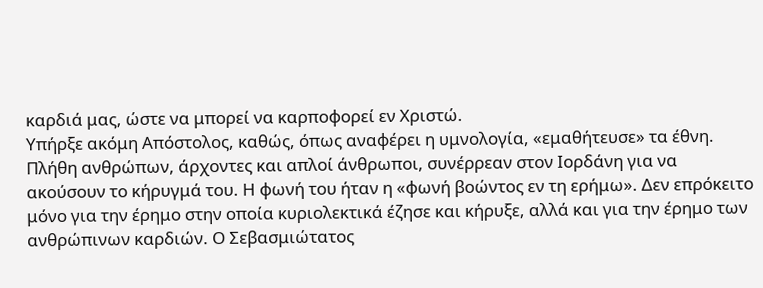καρδιά μας, ώστε να μπορεί να καρποφορεί εν Χριστώ.
Υπήρξε ακόμη Απόστολος, καθώς, όπως αναφέρει η υμνολογία, «εμαθήτευσε» τα έθνη. Πλήθη ανθρώπων, άρχοντες και απλοί άνθρωποι, συνέρρεαν στον Ιορδάνη για να ακούσουν το κήρυγμά του. Η φωνή του ήταν η «φωνή βοώντος εν τη ερήμω». Δεν επρόκειτο μόνο για την έρημο στην οποία κυριολεκτικά έζησε και κήρυξε, αλλά και για την έρημο των ανθρώπινων καρδιών. Ο Σεβασμιώτατος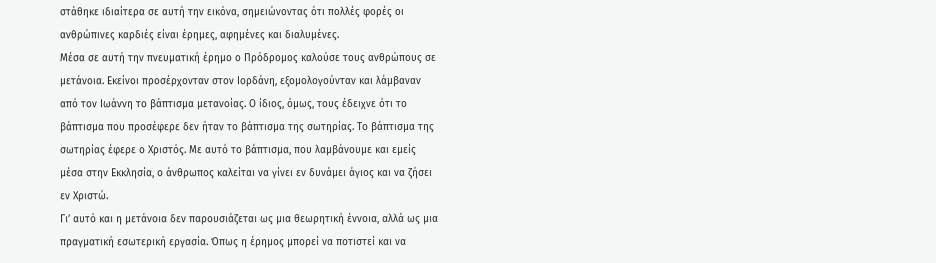στάθηκε ιδιαίτερα σε αυτή την εικόνα, σημειώνοντας ότι πολλές φορές οι ανθρώπινες καρδιές είναι έρημες, αφημένες και διαλυμένες.
Μέσα σε αυτή την πνευματική έρημο ο Πρόδρομος καλούσε τους ανθρώπους σε μετάνοια. Εκείνοι προσέρχονταν στον Ιορδάνη, εξομολογούνταν και λάμβαναν από τον Ιωάννη το βάπτισμα μετανοίας. Ο ίδιος, όμως, τους έδειχνε ότι το βάπτισμα που προσέφερε δεν ήταν το βάπτισμα της σωτηρίας. Το βάπτισμα της σωτηρίας έφερε ο Χριστός. Με αυτό το βάπτισμα, που λαμβάνουμε και εμείς μέσα στην Εκκλησία, ο άνθρωπος καλείται να γίνει εν δυνάμει άγιος και να ζήσει εν Χριστώ.
Γι’ αυτό και η μετάνοια δεν παρουσιάζεται ως μια θεωρητική έννοια, αλλά ως μια πραγματική εσωτερική εργασία. Όπως η έρημος μπορεί να ποτιστεί και να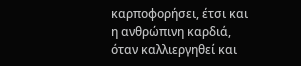καρποφορήσει, έτσι και η ανθρώπινη καρδιά, όταν καλλιεργηθεί και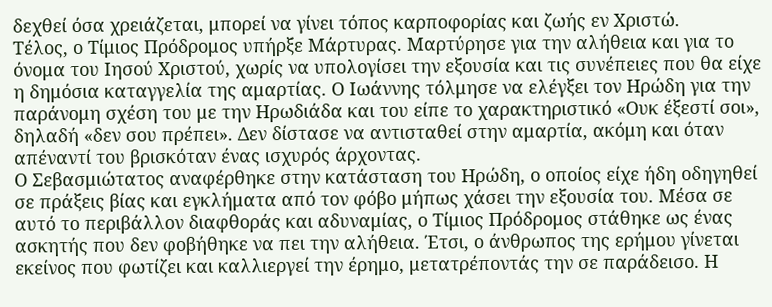δεχθεί όσα χρειάζεται, μπορεί να γίνει τόπος καρποφορίας και ζωής εν Χριστώ.
Τέλος, ο Τίμιος Πρόδρομος υπήρξε Μάρτυρας. Μαρτύρησε για την αλήθεια και για το όνομα του Ιησού Χριστού, χωρίς να υπολογίσει την εξουσία και τις συνέπειες που θα είχε η δημόσια καταγγελία της αμαρτίας. Ο Ιωάννης τόλμησε να ελέγξει τον Ηρώδη για την παράνομη σχέση του με την Ηρωδιάδα και του είπε το χαρακτηριστικό «Ουκ έξεστί σοι», δηλαδή «δεν σου πρέπει». Δεν δίστασε να αντισταθεί στην αμαρτία, ακόμη και όταν απέναντί του βρισκόταν ένας ισχυρός άρχοντας.
Ο Σεβασμιώτατος αναφέρθηκε στην κατάσταση του Ηρώδη, ο οποίος είχε ήδη οδηγηθεί σε πράξεις βίας και εγκλήματα από τον φόβο μήπως χάσει την εξουσία του. Μέσα σε αυτό το περιβάλλον διαφθοράς και αδυναμίας, ο Τίμιος Πρόδρομος στάθηκε ως ένας ασκητής που δεν φοβήθηκε να πει την αλήθεια. Έτσι, ο άνθρωπος της ερήμου γίνεται εκείνος που φωτίζει και καλλιεργεί την έρημο, μετατρέποντάς την σε παράδεισο. Η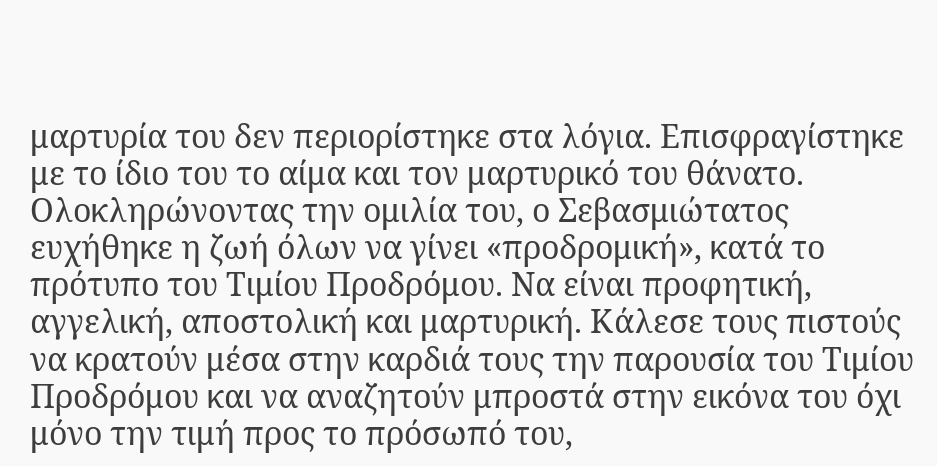μαρτυρία του δεν περιορίστηκε στα λόγια. Επισφραγίστηκε με το ίδιο του το αίμα και τον μαρτυρικό του θάνατο.
Ολοκληρώνοντας την ομιλία του, ο Σεβασμιώτατος ευχήθηκε η ζωή όλων να γίνει «προδρομική», κατά το πρότυπο του Τιμίου Προδρόμου. Να είναι προφητική, αγγελική, αποστολική και μαρτυρική. Κάλεσε τους πιστούς να κρατούν μέσα στην καρδιά τους την παρουσία του Τιμίου Προδρόμου και να αναζητούν μπροστά στην εικόνα του όχι μόνο την τιμή προς το πρόσωπό του,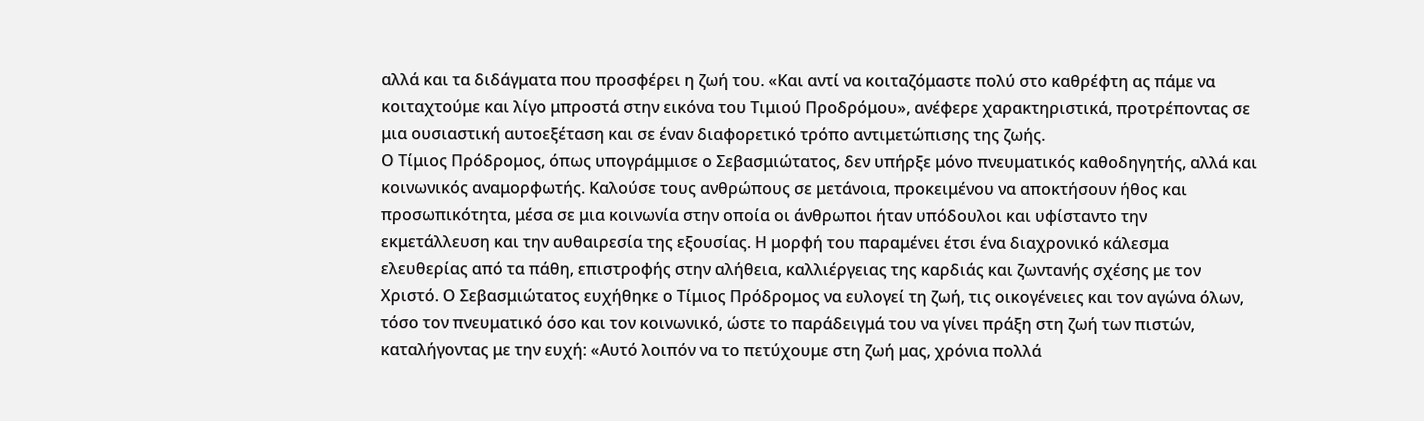αλλά και τα διδάγματα που προσφέρει η ζωή του. «Και αντί να κοιταζόμαστε πολύ στο καθρέφτη ας πάμε να κοιταχτούμε και λίγο μπροστά στην εικόνα του Τιμιού Προδρόμου», ανέφερε χαρακτηριστικά, προτρέποντας σε μια ουσιαστική αυτοεξέταση και σε έναν διαφορετικό τρόπο αντιμετώπισης της ζωής.
Ο Τίμιος Πρόδρομος, όπως υπογράμμισε ο Σεβασμιώτατος, δεν υπήρξε μόνο πνευματικός καθοδηγητής, αλλά και κοινωνικός αναμορφωτής. Καλούσε τους ανθρώπους σε μετάνοια, προκειμένου να αποκτήσουν ήθος και προσωπικότητα, μέσα σε μια κοινωνία στην οποία οι άνθρωποι ήταν υπόδουλοι και υφίσταντο την εκμετάλλευση και την αυθαιρεσία της εξουσίας. Η μορφή του παραμένει έτσι ένα διαχρονικό κάλεσμα ελευθερίας από τα πάθη, επιστροφής στην αλήθεια, καλλιέργειας της καρδιάς και ζωντανής σχέσης με τον Χριστό. Ο Σεβασμιώτατος ευχήθηκε ο Τίμιος Πρόδρομος να ευλογεί τη ζωή, τις οικογένειες και τον αγώνα όλων, τόσο τον πνευματικό όσο και τον κοινωνικό, ώστε το παράδειγμά του να γίνει πράξη στη ζωή των πιστών, καταλήγοντας με την ευχή: «Αυτό λοιπόν να το πετύχουμε στη ζωή μας, χρόνια πολλά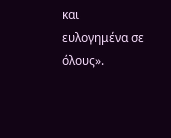και ευλογημένα σε όλους».